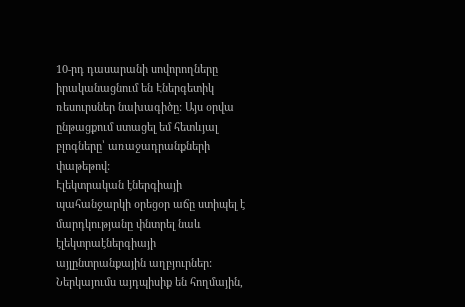10-րդ դասարանի սովորողները իրականացնում են Էներգետիկ ռեսուրսներ նախագիծը: Այս օրվա ընթացքում ստացել եմ հետևյալ բլոգները՝ առաջադրանքների փաթեթով:
Էլեկտրական էներգիայի պահանջարկի օրեցօր աճը ստիպել է մարդկությանը փնտրել նաև էլեկտրաէներգիայի այլընտրանքային աղբյուրներ: Ներկայումս այդպիսիք են հողմային,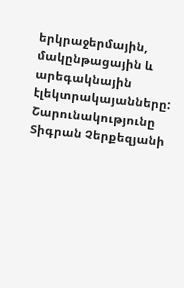երկրաջերմային, մակընթացային և արեգակնային էլեկտրակայանները: Շարունակությունը Տիգրան Չերքեզյանի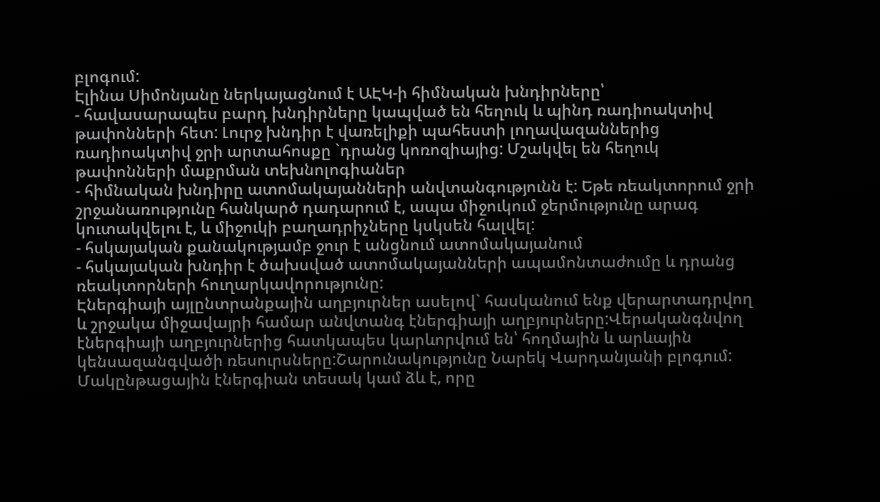բլոգում:
Էլինա Սիմոնյանը ներկայացնում է ԱԷԿ-ի հիմնական խնդիրները՝
- հավասարապես բարդ խնդիրները կապված են հեղուկ և պինդ ռադիոակտիվ թափոնների հետ: Լուրջ խնդիր է վառելիքի պահեստի լողավազաններից ռադիոակտիվ ջրի արտահոսքը `դրանց կոռոզիայից: Մշակվել են հեղուկ թափոնների մաքրման տեխնոլոգիաներ
- հիմնական խնդիրը ատոմակայանների անվտանգությունն է: Եթե ռեակտորում ջրի շրջանառությունը հանկարծ դադարում է, ապա միջուկում ջերմությունը արագ կուտակվելու է, և միջուկի բաղադրիչները կսկսեն հալվել:
- հսկայական քանակությամբ ջուր է անցնում ատոմակայանում
- հսկայական խնդիր է ծախսված ատոմակայանների ապամոնտաժումը և դրանց ռեակտորների հուղարկավորությունը:
Էներգիայի այլընտրանքային աղբյուրներ ասելով` հասկանում ենք վերարտադրվող և շրջակա միջավայրի համար անվտանգ էներգիայի աղբյուրները:Վերականգնվող էներգիայի աղբյուրներից հատկապես կարևորվում են՝ հողմային և արևային կենսազանգվածի ռեսուրսները:Շարունակությունը Նարեկ Վարդանյանի բլոգում:
Մակընթացային էներգիան տեսակ կամ ձև է, որը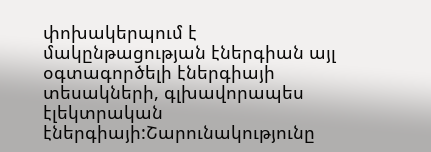փոխակերպում է մակընթացության էներգիան այլ օգտագործելի էներգիայի տեսակների, գլխավորապես էլեկտրական էներգիայի:Շարունակությունը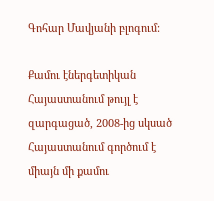Գոհար Մավյանի բլոգում:

Քամու էներգետիկան Հայաստանում թույլ է զարգացած, 2008-ից սկսած Հայաստանում գործում է միայն մի քամու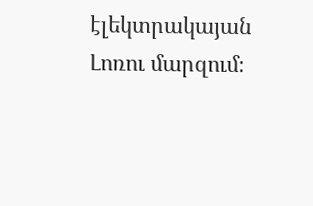էլեկտրակայան Լոռու մարզում։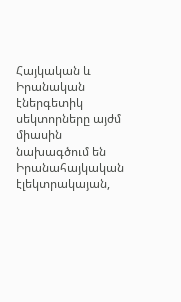Հայկական և Իրանական էներգետիկ սեկտորները այժմ միասին նախագծում են Իրանահայկական էլեկտրակայան,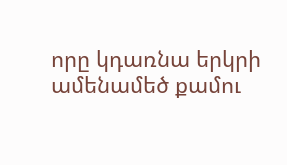որը կդառնա երկրի ամենամեծ քամու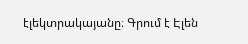էլեկտրակայանը։ Գրում է Էլեն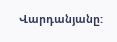Վարդանյանը: